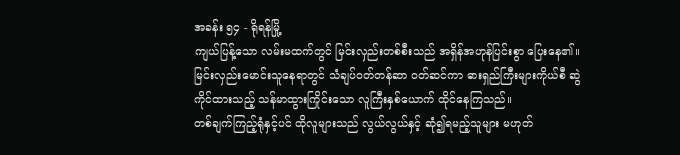အခန်း ၅၄ - ရိုရန်မြို့
ကျယ်ပြန့်သော လမ်းမထက်တွင် မြင်းလှည်းတစ်စီးသည် အရှိန်အဟုန်ပြင်းစွာ ပြေးနေ၏။
မြင်းလှည်းမောင်းသူနေရာတွင် သံချပ်ဝတ်တန်ဆာ ဝတ်ဆင်ကာ ဓားရှည်ကြီးများကိုယ်စီ ဆွဲကိုင်ထားသည့် သန်မာထွားကြိုင်းသော လူကြီးနှစ်ယောက် ထိုင်နေကြသည်။
တစ်ချက်ကြည့်ရုံနှင့်ပင် ထိုလူများသည် လွယ်လွယ်နှင့် ဆုံ၍ရမည့်သူများ မဟုတ်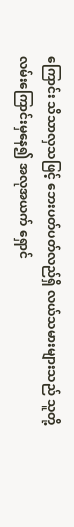ကြောင်း သိသာလှသဖြင့် ဘေးပတ်ပတ်လည်ရှိ လယ်သမားများသည် သူတို့လမ်းကြောင်းမှနေ၍ အလုအယက် ရှောင်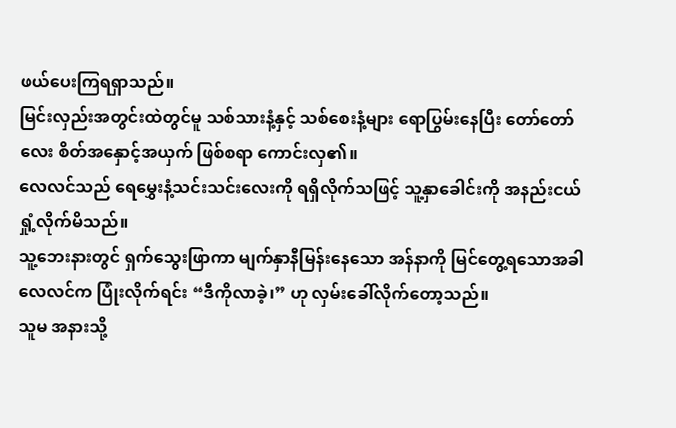ဖယ်ပေးကြရရှာသည်။
မြင်းလှည်းအတွင်းထဲတွင်မူ သစ်သားနံ့နှင့် သစ်စေးနံ့များ ရောပြွမ်းနေပြီး တော်တော်လေး စိတ်အနှောင့်အယှက် ဖြစ်စရာ ကောင်းလှ၏။
လေလင်သည် ရေမွှေးနံ့သင်းသင်းလေးကို ရရှိလိုက်သဖြင့် သူ့နှာခေါင်းကို အနည်းငယ် ရှုံ့လိုက်မိသည်။
သူ့ဘေးနားတွင် ရှက်သွေးဖြာကာ မျက်နှာနီမြန်းနေသော အန်နာကို မြင်တွေ့ရသောအခါ လေလင်က ပြုံးလိုက်ရင်း “ဒီကိုလာခဲ့၊” ဟု လှမ်းခေါ်လိုက်တော့သည်။
သူမ အနားသို့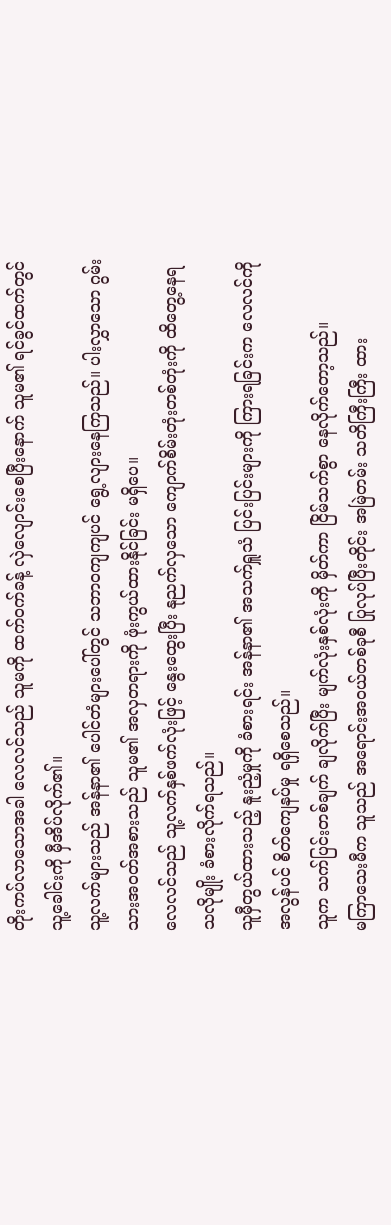တိုးကပ်လာသောအခါ လေလင်သည် သူမကို ထက်ဝက်ခန့် လှဲလျောင်းစေပြီးနောက် သူမ၏ ရင်ခွင်ထက်တွင် သူ့ခေါင်းကို မှီအိပ်လိုက်၏။
သူ့လက်များသည် အန်နာ၏ ပေါင်တံများပေါ်တွင် သဘာဝကျကျပင် ရွေ့လျားနေကြသည်။ ပါးလွှာသော ဂွမ်းသားအဝတ်အစားသည် သူမ၏ အလှတရားကို ဖုံးကွယ်ထားနိုင်ခြင်း မရှိပေ။
လေလင်သည် သူ့လက်နှစ်ဖက်လုံးဖြင့် နွေးထွေးပြီး နုညက်လှသော ကျောက်စိမ်းတုံးတစ်တုံးကို ထိတွေ့နေရသလိုမျိုး ခံစားလိုက်ရသည်။
သူမှီတွယ်ထားသည့် နူးညံ့မှုကို ခံစားရင်း အန်နာ၏ အသက်ရှူသံ ပြင်းပြင်းများကို ကြားရခြင်းက လေလင်ကို အလွန်ပင် စိတ်ကျေနပ်မှု ရရှိစေသည်။
သူက သက်ပြင်းတစ်ချက် ချလိုက်ပြီး မျက်လုံးနှစ်လုံးကို မှိတ်ကာ ငြိမ်သက်စွာ နေလိုက်တော့သည်။
မကြာသေးမီက သူသည် အရောင်းအဝယ်တစ်ခုစီ ပြုလုပ်ပြီးတိုင်း အမြဲတမ်း သတိကြီးကြီး ထား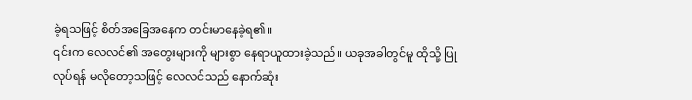ခဲ့ရသဖြင့် စိတ်အခြေအနေက တင်းမာနေခဲ့ရ၏။
၎င်းက လေလင်၏ အတွေးများကို များစွာ နေရာယူထားခဲ့သည်။ ယခုအခါတွင်မူ ထိုသို့ ပြုလုပ်ရန် မလိုတော့သဖြင့် လေလင်သည် နောက်ဆုံး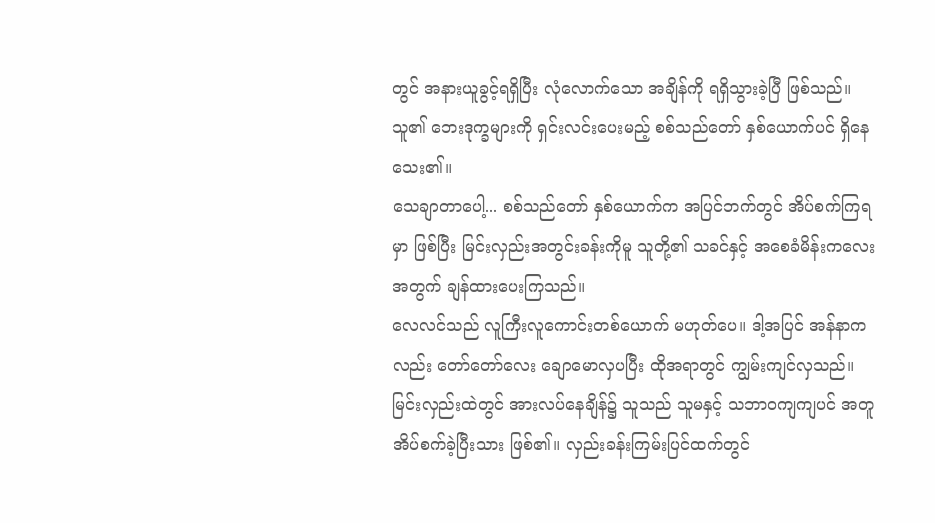တွင် အနားယူခွင့်ရရှိပြီး လုံလောက်သော အချိန်ကို ရရှိသွားခဲ့ပြီ ဖြစ်သည်။
သူ၏ ဘေးဒုက္ခများကို ရှင်းလင်းပေးမည့် စစ်သည်တော် နှစ်ယောက်ပင် ရှိနေသေး၏။
သေချာတာပေါ့... စစ်သည်တော် နှစ်ယောက်က အပြင်ဘက်တွင် အိပ်စက်ကြရမှာ ဖြစ်ပြီး မြင်းလှည်းအတွင်းခန်းကိုမူ သူတို့၏ သခင်နှင့် အစေခံမိန်းကလေးအတွက် ချန်ထားပေးကြသည်။
လေလင်သည် လူကြီးလူကောင်းတစ်ယောက် မဟုတ်ပေ။ ဒါ့အပြင် အန်နာကလည်း တော်တော်လေး ချောမောလှပပြီး ထိုအရာတွင် ကျွမ်းကျင်လှသည်။
မြင်းလှည်းထဲတွင် အားလပ်နေချိန်၌ သူသည် သူမနှင့် သဘာဝကျကျပင် အတူအိပ်စက်ခဲ့ပြီးသား ဖြစ်၏။ လှည်းခန်းကြမ်းပြင်ထက်တွင်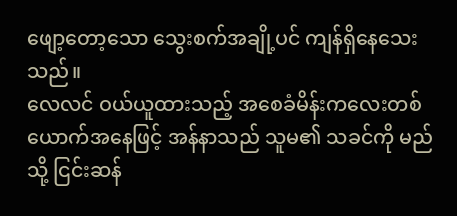ဖျော့တော့သော သွေးစက်အချို့ပင် ကျန်ရှိနေသေးသည်။
လေလင် ဝယ်ယူထားသည့် အစေခံမိန်းကလေးတစ်ယောက်အနေဖြင့် အန်နာသည် သူမ၏ သခင်ကို မည်သို့ ငြင်းဆန်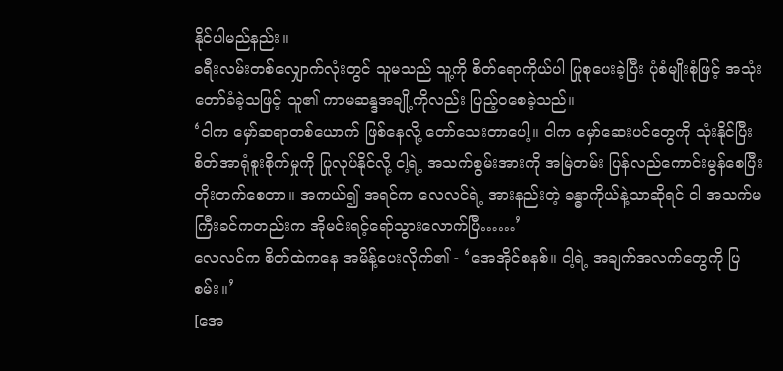နိုင်ပါမည်နည်း။
ခရီးလမ်းတစ်လျှောက်လုံးတွင် သူမသည် သူ့ကို စိတ်ရောကိုယ်ပါ ပြုစုပေးခဲ့ပြီး ပုံစံမျိုးစုံဖြင့် အသုံးတော်ခံခဲ့သဖြင့် သူ၏ ကာမဆန္ဒအချို့ကိုလည်း ပြည့်ဝစေခဲ့သည်။
‘ငါက မှော်ဆရာတစ်ယောက် ဖြစ်နေလို့ တော်သေးတာပေါ့။ ငါက မှော်ဆေးပင်တွေကို သုံးနိုင်ပြီး စိတ်အာရုံစူးစိုက်မှုကို ပြုလုပ်နိုင်လို့ ငါ့ရဲ့ အသက်စွမ်းအားကို အမြဲတမ်း ပြန်လည်ကောင်းမွန်စေပြီး တိုးတက်စေတာ။ အကယ်၍ အရင်က လေလင်ရဲ့ အားနည်းတဲ့ ခန္ဓာကိုယ်နဲ့သာဆိုရင် ငါ အသက်မကြီးခင်ကတည်းက အိုမင်းရင့်ရော်သွားလောက်ပြီ……’
လေလင်က စိတ်ထဲကနေ အမိန့်ပေးလိုက်၏ - ‘အေအိုင်စနစ်။ ငါ့ရဲ့ အချက်အလက်တွေကို ပြစမ်း။’
[အေ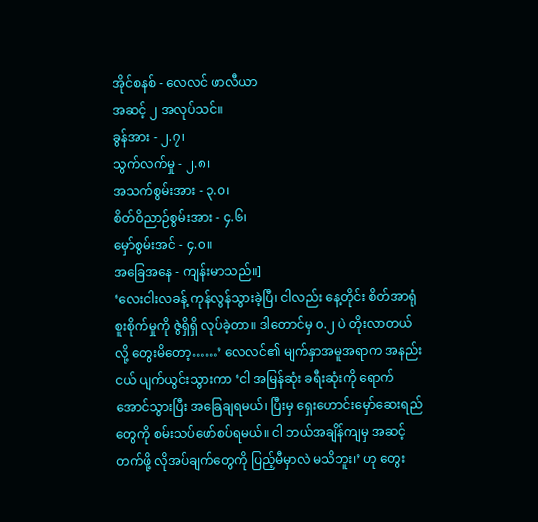အိုင်စနစ် - လေလင် ဖာလီယာ
အဆင့် ၂ အလုပ်သင်။
ခွန်အား - ၂.၇၊
သွက်လက်မှု - ၂.၈၊
အသက်စွမ်းအား - ၃.၀၊
စိတ်ဝိညာဉ်စွမ်းအား - ၄.၆၊
မှော်စွမ်းအင် - ၄.၀။
အခြေအနေ - ကျန်းမာသည်။]
‘လေးငါးလခန့် ကုန်လွန်သွားခဲ့ပြီ၊ ငါလည်း နေ့တိုင်း စိတ်အာရုံစူးစိုက်မှုကို ဇွဲရှိရှိ လုပ်ခဲ့တာ။ ဒါတောင်မှ ၀.၂ ပဲ တိုးလာတယ်လို့ တွေးမိတော့……’ လေလင်၏ မျက်နှာအမူအရာက အနည်းငယ် ပျက်ယွင်းသွားကာ ‘ငါ အမြန်ဆုံး ခရီးဆုံးကို ရောက်အောင်သွားပြီး အခြေချရမယ်၊ ပြီးမှ ရှေးဟောင်းမှော်ဆေးရည်တွေကို စမ်းသပ်ဖော်စပ်ရမယ်။ ငါ ဘယ်အချိန်ကျမှ အဆင့်တက်ဖို့ လိုအပ်ချက်တွေကို ပြည့်မီမှာလဲ မသိဘူး၊’ ဟု တွေး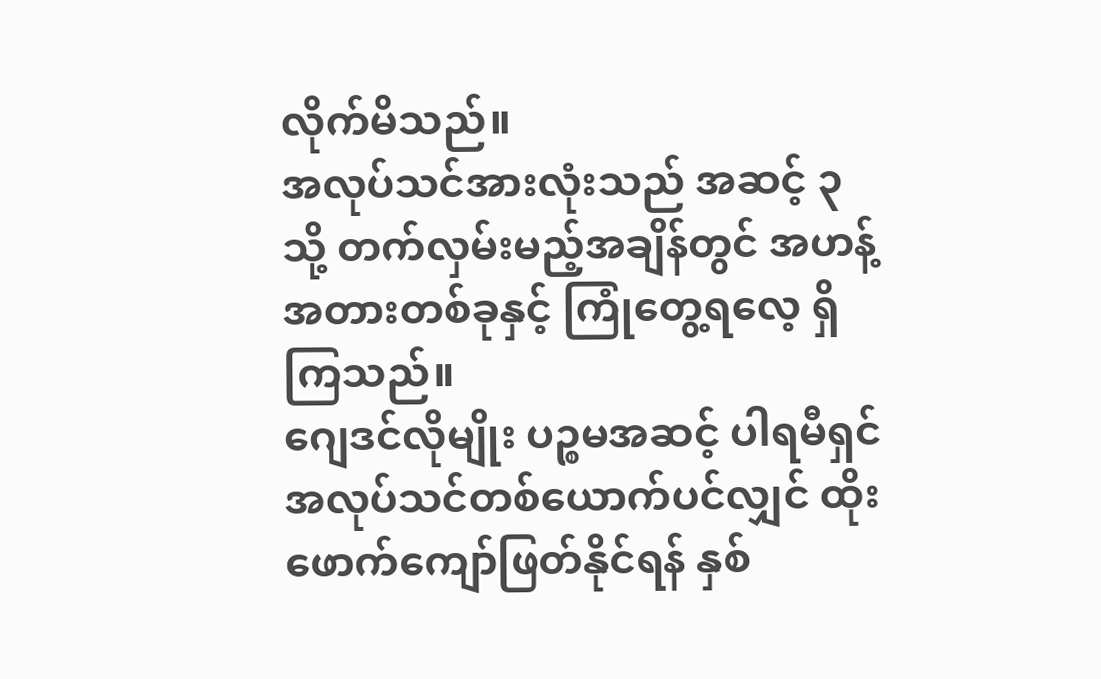လိုက်မိသည်။
အလုပ်သင်အားလုံးသည် အဆင့် ၃ သို့ တက်လှမ်းမည့်အချိန်တွင် အဟန့်အတားတစ်ခုနှင့် ကြုံတွေ့ရလေ့ ရှိကြသည်။
ဂျေဒင်လိုမျိုး ပဉ္စမအဆင့် ပါရမီရှင် အလုပ်သင်တစ်ယောက်ပင်လျှင် ထိုးဖောက်ကျော်ဖြတ်နိုင်ရန် နှစ်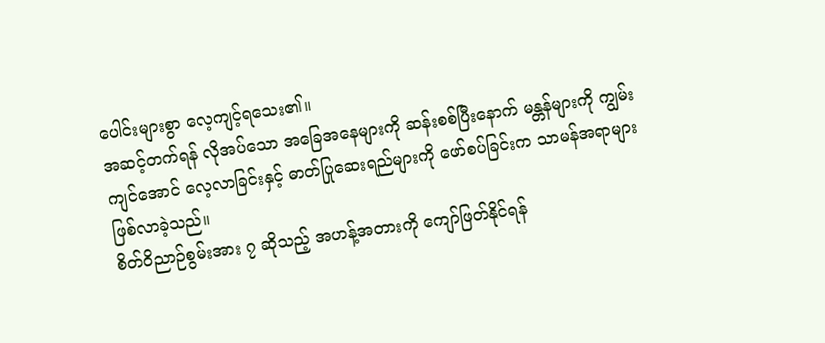ပေါင်းများစွာ လေ့ကျင့်ရသေး၏။
အဆင့်တက်ရန် လိုအပ်သော အခြေအနေများကို ဆန်းစစ်ပြီးနောက် မန္တန်များကို ကျွမ်းကျင်အောင် လေ့လာခြင်းနှင့် ဓာတ်ပြုဆေးရည်များကို ဖော်စပ်ခြင်းက သာမန်အရာများ ဖြစ်လာခဲ့သည်။
စိတ်ဝိညာဉ်စွမ်းအား ၇ ဆိုသည့် အဟန့်အတားကို ကျော်ဖြတ်နိုင်ရန်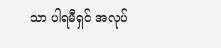သာ ပါရမီရှင် အလုပ်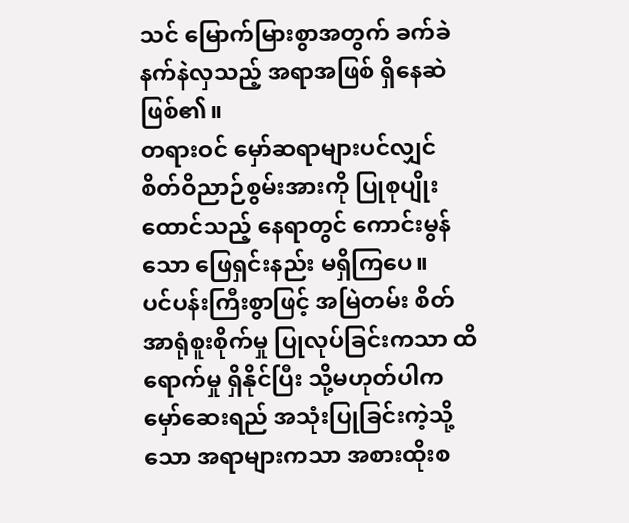သင် မြောက်မြားစွာအတွက် ခက်ခဲနက်နဲလှသည့် အရာအဖြစ် ရှိနေဆဲ ဖြစ်၏။
တရားဝင် မှော်ဆရာများပင်လျှင် စိတ်ဝိညာဉ်စွမ်းအားကို ပြုစုပျိုးထောင်သည့် နေရာတွင် ကောင်းမွန်သော ဖြေရှင်းနည်း မရှိကြပေ။
ပင်ပန်းကြီးစွာဖြင့် အမြဲတမ်း စိတ်အာရုံစူးစိုက်မှု ပြုလုပ်ခြင်းကသာ ထိရောက်မှု ရှိနိုင်ပြီး သို့မဟုတ်ပါက မှော်ဆေးရည် အသုံးပြုခြင်းကဲ့သို့သော အရာများကသာ အစားထိုးစ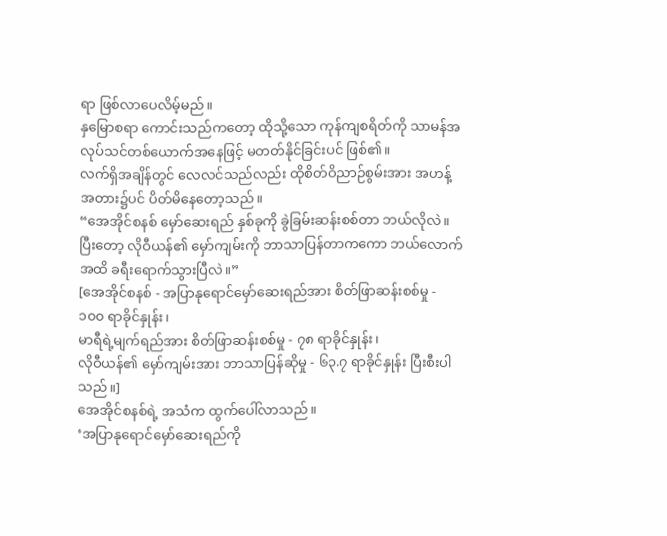ရာ ဖြစ်လာပေလိမ့်မည်။
နှမြောစရာ ကောင်းသည်ကတော့ ထိုသို့သော ကုန်ကျစရိတ်ကို သာမန်အလုပ်သင်တစ်ယောက်အနေဖြင့် မတတ်နိုင်ခြင်းပင် ဖြစ်၏။
လက်ရှိအချိန်တွင် လေလင်သည်လည်း ထိုစိတ်ဝိညာဉ်စွမ်းအား အဟန့်အတား၌ပင် ပိတ်မိနေတော့သည်။
“အေအိုင်စနစ် မှော်ဆေးရည် နှစ်ခုကို ခွဲခြမ်းဆန်းစစ်တာ ဘယ်လိုလဲ။ ပြီးတော့ လိုဝီယန်၏ မှော်ကျမ်းကို ဘာသာပြန်တာကကော ဘယ်လောက်အထိ ခရီးရောက်သွားပြီလဲ။”
[အေအိုင်စနစ် - အပြာနုရောင်မှော်ဆေးရည်အား စိတ်ဖြာဆန်းစစ်မှု - ၁၀၀ ရာခိုင်နှုန်း၊
မာရီရဲ့မျက်ရည်အား စိတ်ဖြာဆန်းစစ်မှု - ၇၈ ရာခိုင်နှုန်း၊
လိုဝီယန်၏ မှော်ကျမ်းအား ဘာသာပြန်ဆိုမှု - ၆၃.၇ ရာခိုင်နှုန်း ပြီးစီးပါသည်။]
အေအိုင်စနစ်ရဲ့ အသံက ထွက်ပေါ်လာသည်။
‘အပြာနုရောင်မှော်ဆေးရည်ကို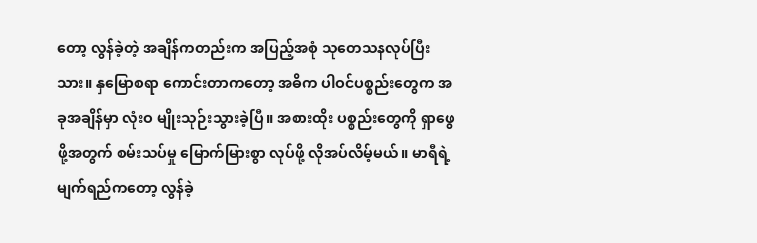တော့ လွန်ခဲ့တဲ့ အချိန်ကတည်းက အပြည့်အစုံ သုတေသနလုပ်ပြီးသား။ နှမြောစရာ ကောင်းတာကတော့ အဓိက ပါဝင်ပစ္စည်းတွေက အခုအချိန်မှာ လုံးဝ မျိုးသုဉ်းသွားခဲ့ပြီ။ အစားထိုး ပစ္စည်းတွေကို ရှာဖွေဖို့အတွက် စမ်းသပ်မှု မြောက်မြားစွာ လုပ်ဖို့ လိုအပ်လိမ့်မယ်။ မာရီရဲ့မျက်ရည်ကတော့ လွန်ခဲ့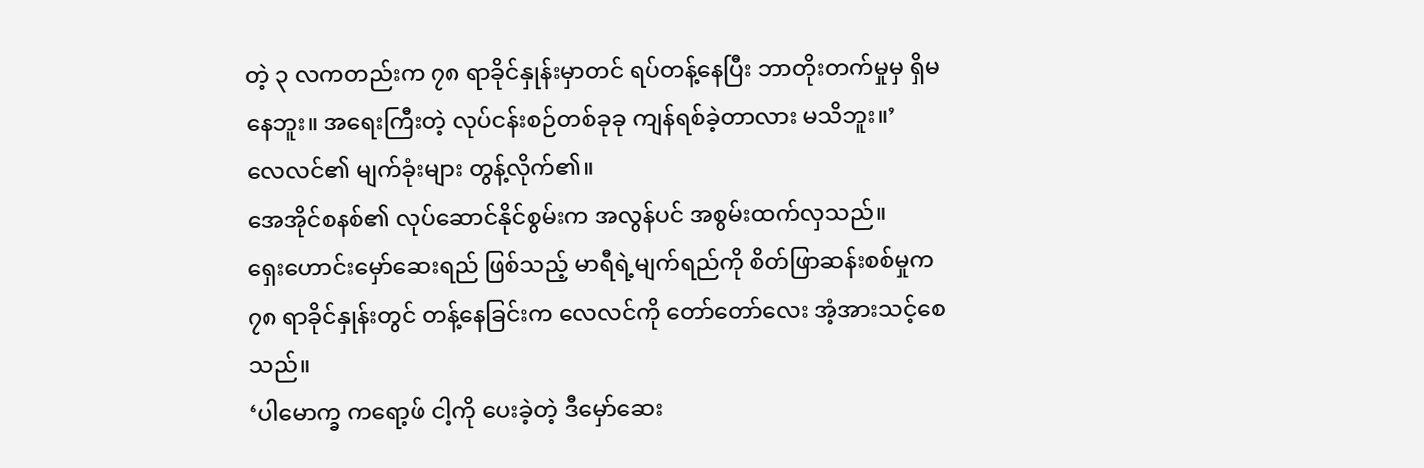တဲ့ ၃ လကတည်းက ၇၈ ရာခိုင်နှုန်းမှာတင် ရပ်တန့်နေပြီး ဘာတိုးတက်မှုမှ ရှိမနေဘူး။ အရေးကြီးတဲ့ လုပ်ငန်းစဉ်တစ်ခုခု ကျန်ရစ်ခဲ့တာလား မသိဘူး။’
လေလင်၏ မျက်ခုံးများ တွန့်လိုက်၏။
အေအိုင်စနစ်၏ လုပ်ဆောင်နိုင်စွမ်းက အလွန်ပင် အစွမ်းထက်လှသည်။
ရှေးဟောင်းမှော်ဆေးရည် ဖြစ်သည့် မာရီရဲ့မျက်ရည်ကို စိတ်ဖြာဆန်းစစ်မှုက ၇၈ ရာခိုင်နှုန်းတွင် တန့်နေခြင်းက လေလင်ကို တော်တော်လေး အံ့အားသင့်စေသည်။
‘ပါမောက္ခ ကရော့ဖ် ငါ့ကို ပေးခဲ့တဲ့ ဒီမှော်ဆေး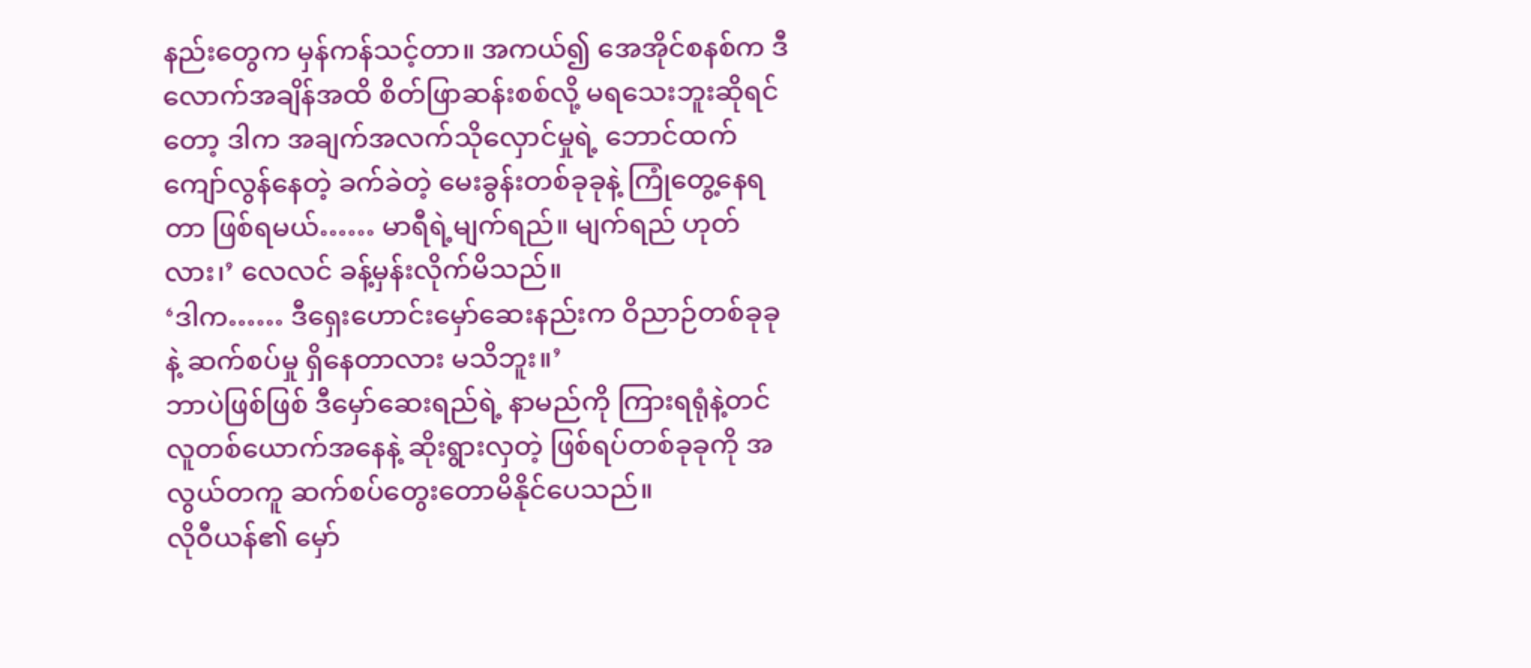နည်းတွေက မှန်ကန်သင့်တာ။ အကယ်၍ အေအိုင်စနစ်က ဒီလောက်အချိန်အထိ စိတ်ဖြာဆန်းစစ်လို့ မရသေးဘူးဆိုရင်တော့ ဒါက အချက်အလက်သိုလှောင်မှုရဲ့ ဘောင်ထက် ကျော်လွန်နေတဲ့ ခက်ခဲတဲ့ မေးခွန်းတစ်ခုခုနဲ့ ကြုံတွေ့နေရတာ ဖြစ်ရမယ်…… မာရီရဲ့မျက်ရည်။ မျက်ရည် ဟုတ်လား၊’ လေလင် ခန့်မှန်းလိုက်မိသည်။
‘ဒါက…… ဒီရှေးဟောင်းမှော်ဆေးနည်းက ဝိညာဉ်တစ်ခုခုနဲ့ ဆက်စပ်မှု ရှိနေတာလား မသိဘူး။’
ဘာပဲဖြစ်ဖြစ် ဒီမှော်ဆေးရည်ရဲ့ နာမည်ကို ကြားရရုံနဲ့တင် လူတစ်ယောက်အနေနဲ့ ဆိုးရွားလှတဲ့ ဖြစ်ရပ်တစ်ခုခုကို အလွယ်တကူ ဆက်စပ်တွေးတောမိနိုင်ပေသည်။
လိုဝီယန်၏ မှော်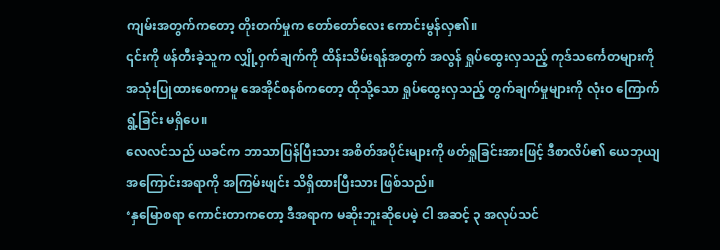ကျမ်းအတွက်ကတော့ တိုးတက်မှုက တော်တော်လေး ကောင်းမွန်လှ၏။
၎င်းကို ဖန်တီးခဲ့သူက လျှို့ဝှက်ချက်ကို ထိန်းသိမ်းရန်အတွက် အလွန် ရှုပ်ထွေးလှသည့် ကုဒ်သင်္ကေတများကို အသုံးပြုထားစေကာမူ အေအိုင်စနစ်ကတော့ ထိုသို့သော ရှုပ်ထွေးလှသည့် တွက်ချက်မှုများကို လုံးဝ ကြောက်ရွံ့ခြင်း မရှိပေ။
လေလင်သည် ယခင်က ဘာသာပြန်ပြီးသား အစိတ်အပိုင်းများကို ဖတ်ရှုခြင်းအားဖြင့် ဒီစာလိပ်၏ ယေဘုယျ အကြောင်းအရာကို အကြမ်းဖျင်း သိရှိထားပြီးသား ဖြစ်သည်။
‘နှမြောစရာ ကောင်းတာကတော့ ဒီအရာက မဆိုးဘူးဆိုပေမဲ့ ငါ အဆင့် ၃ အလုပ်သင်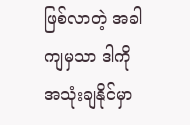ဖြစ်လာတဲ့ အခါကျမှသာ ဒါကို အသုံးချနိုင်မှာ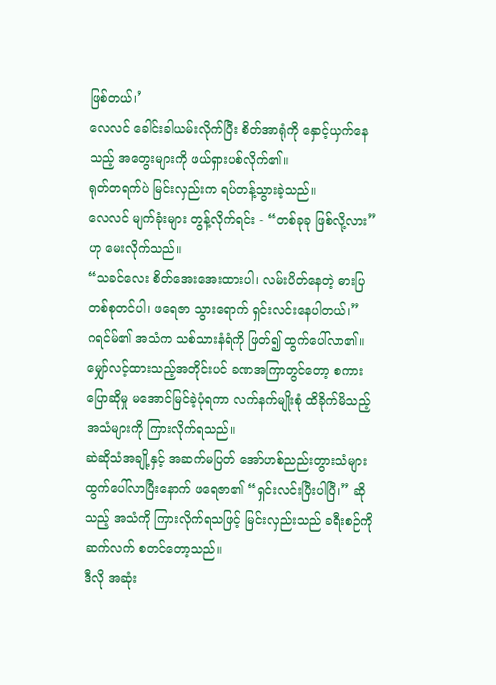ဖြစ်တယ်၊’
လေလင် ခေါင်းခါယမ်းလိုက်ပြီး စိတ်အာရုံကို နှောင့်ယှက်နေသည့် အတွေးများကို ဖယ်ရှားပစ်လိုက်၏။
ရုတ်တရက်ပဲ မြင်းလှည်းက ရပ်တန့်သွားခဲ့သည်။
လေလင် မျက်ခုံးများ တွန့်လိုက်ရင်း - “တစ်ခုခု ဖြစ်လို့လား” ဟု မေးလိုက်သည်။
“သခင်လေး စိတ်အေးအေးထားပါ၊ လမ်းပိတ်နေတဲ့ ဓားပြတစ်စုတင်ပါ၊ ဖရေဇာ သွားရောက် ရှင်းလင်းနေပါတယ်၊”
ဂရင်မ်၏ အသံက သစ်သားနံရံကို ဖြတ်၍ ထွက်ပေါ်လာ၏။
မျှော်လင့်ထားသည့်အတိုင်းပင် ခဏအကြာတွင်တော့ စကားပြောဆိုမှု မအောင်မြင်ခဲ့ပုံရကာ လက်နက်မျိုးစုံ ထိခိုက်မိသည့် အသံများကို ကြားလိုက်ရသည်။
ဆဲဆိုသံအချို့နှင့် အဆက်မပြတ် အော်ဟစ်ညည်းတွားသံများ ထွက်ပေါ်လာပြီးနောက် ဖရေဇာ၏ “ရှင်းလင်းပြီးပါပြီ၊” ဆိုသည့် အသံကို ကြားလိုက်ရသဖြင့် မြင်းလှည်းသည် ခရီးစဉ်ကို ဆက်လက် စတင်တော့သည်။
ဒီလို အဆုံး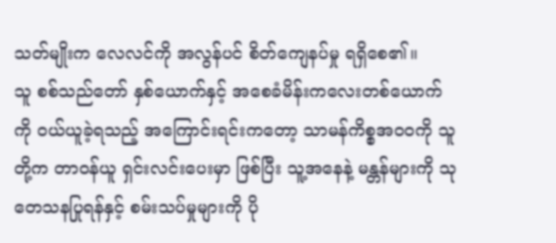သတ်မျိုးက လေလင်ကို အလွန်ပင် စိတ်ကျေနပ်မှု ရရှိစေ၏။
သူ စစ်သည်တော် နှစ်ယောက်နှင့် အစေခံမိန်းကလေးတစ်ယောက်ကို ဝယ်ယူခဲ့ရသည့် အကြောင်းရင်းကတော့ သာမန်ကိစ္စအဝဝကို သူတို့က တာဝန်ယူ ရှင်းလင်းပေးမှာ ဖြစ်ပြီး သူ့အနေနဲ့ မန္တန်များကို သုတေသနပြုရန်နှင့် စမ်းသပ်မှုများကို ပို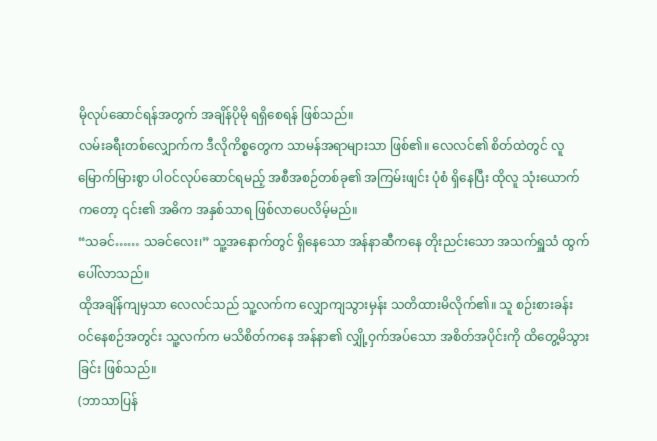မိုလုပ်ဆောင်ရန်အတွက် အချိန်ပိုမို ရရှိစေရန် ဖြစ်သည်။
လမ်းခရီးတစ်လျှောက်က ဒီလိုကိစ္စတွေက သာမန်အရာများသာ ဖြစ်၏။ လေလင်၏ စိတ်ထဲတွင် လူမြောက်မြားစွာ ပါဝင်လုပ်ဆောင်ရမည့် အစီအစဉ်တစ်ခု၏ အကြမ်းဖျင်း ပုံစံ ရှိနေပြီး ထိုလူ သုံးယောက်ကတော့ ၎င်း၏ အဓိက အနှစ်သာရ ဖြစ်လာပေလိမ့်မည်။
“သခင်…… သခင်လေး၊” သူ့အနောက်တွင် ရှိနေသော အန်နာဆီကနေ တိုးညင်းသော အသက်ရှူသံ ထွက်ပေါ်လာသည်။
ထိုအချိန်ကျမှသာ လေလင်သည် သူ့လက်က လျှောကျသွားမှန်း သတိထားမိလိုက်၏။ သူ စဉ်းစားခန်း ဝင်နေစဉ်အတွင်း သူ့လက်က မသိစိတ်ကနေ အန်နာ၏ လျှို့ဝှက်အပ်သော အစိတ်အပိုင်းကို ထိတွေ့မိသွားခြင်း ဖြစ်သည်။
(ဘာသာပြန်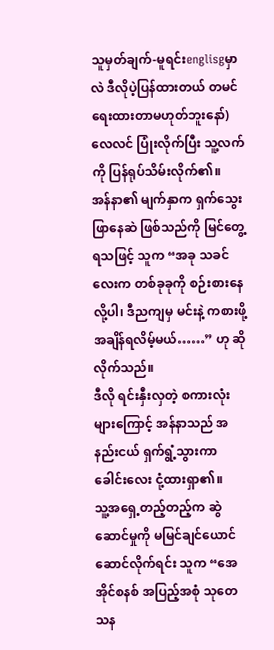သူမှတ်ချက်-မူရင်းenglisgမှာလဲ ဒီလိုပဲ့ပြန်ထားတယ် တမင်ရေးထားတာမဟုတ်ဘူးနော်)
လေလင် ပြုံးလိုက်ပြီး သူ့လက်ကို ပြန်ရုပ်သိမ်းလိုက်၏။
အန်နာ၏ မျက်နှာက ရှက်သွေးဖြာနေဆဲ ဖြစ်သည်ကို မြင်တွေ့ရသဖြင့် သူက “အခု သခင်လေးက တစ်ခုခုကို စဉ်းစားနေလို့ပါ၊ ဒီညကျမှ မင်းနဲ့ ကစားဖို့ အချိန်ရလိမ့်မယ်……” ဟု ဆိုလိုက်သည်။
ဒီလို ရင်းနှီးလှတဲ့ စကားလုံးများကြောင့် အန်နာသည် အနည်းငယ် ရှက်ရွံ့သွားကာ ခေါင်းလေး ငုံ့ထားရှာ၏။
သူ့အရှေ့တည့်တည့်က ဆွဲဆောင်မှုကို မမြင်ချင်ယောင်ဆောင်လိုက်ရင်း သူက “အေအိုင်စနစ် အပြည့်အစုံ သုတေသန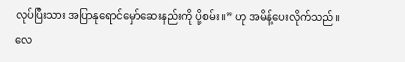လုပ်ပြီးသား အပြာနုရောင်မှော်ဆေးနည်းကို ပို့စမ်း။” ဟု အမိန့်ပေးလိုက်သည်။
လေ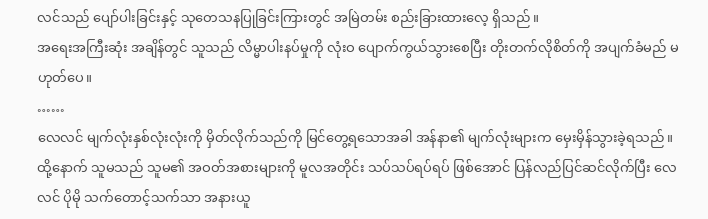လင်သည် ပျော်ပါးခြင်းနှင့် သုတေသနပြုခြင်းကြားတွင် အမြဲတမ်း စည်းခြားထားလေ့ ရှိသည်။
အရေးအကြီးဆုံး အချိန်တွင် သူသည် လိမ္မာပါးနပ်မှုကို လုံးဝ ပျောက်ကွယ်သွားစေပြီး တိုးတက်လိုစိတ်ကို အပျက်ခံမည် မဟုတ်ပေ။
……
လေလင် မျက်လုံးနှစ်လုံးလုံးကို မှိတ်လိုက်သည်ကို မြင်တွေ့ရသောအခါ အန်နာ၏ မျက်လုံးများက မှေးမှိန်သွားခဲ့ရသည်။
ထို့နောက် သူမသည် သူမ၏ အဝတ်အစားများကို မူလအတိုင်း သပ်သပ်ရပ်ရပ် ဖြစ်အောင် ပြန်လည်ပြင်ဆင်လိုက်ပြီး လေလင် ပိုမို သက်တောင့်သက်သာ အနားယူ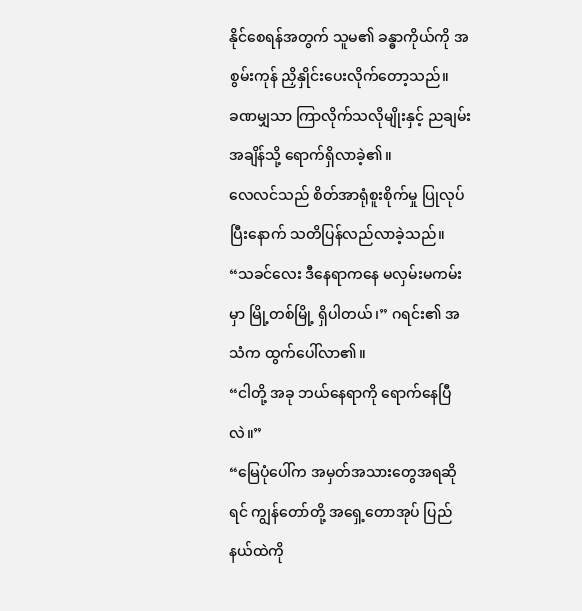နိုင်စေရန်အတွက် သူမ၏ ခန္ဓာကိုယ်ကို အစွမ်းကုန် ညှိနှိုင်းပေးလိုက်တော့သည်။
ခဏမျှသာ ကြာလိုက်သလိုမျိုးနှင့် ညချမ်းအချိန်သို့ ရောက်ရှိလာခဲ့၏။
လေလင်သည် စိတ်အာရုံစူးစိုက်မှု ပြုလုပ်ပြီးနောက် သတိပြန်လည်လာခဲ့သည်။
“သခင်လေး ဒီနေရာကနေ မလှမ်းမကမ်းမှာ မြို့တစ်မြို့ ရှိပါတယ်၊” ဂရင်း၏ အသံက ထွက်ပေါ်လာ၏။
“ငါတို့ အခု ဘယ်နေရာကို ရောက်နေပြီလဲ။”
“မြေပုံပေါ်က အမှတ်အသားတွေအရဆိုရင် ကျွန်တော်တို့ အရှေ့တောအုပ် ပြည်နယ်ထဲကို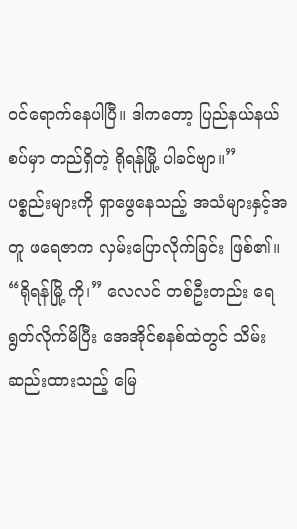ဝင်ရောက်နေပါပြီ။ ဒါကတော့ ပြည်နယ်နယ်စပ်မှာ တည်ရှိတဲ့ ရိုရန်မြို့ ပါခင်ဗျာ။”
ပစ္စည်းများကို ရှာဖွေနေသည့် အသံများနှင့်အတူ ဖရေဇာက လှမ်းပြောလိုက်ခြင်း ဖြစ်၏။
“ရိုရန်မြို့ ကို၊” လေလင် တစ်ဦးတည်း ရေရွတ်လိုက်မိပြီး အေအိုင်စနစ်ထဲတွင် သိမ်းဆည်းထားသည့် မြေ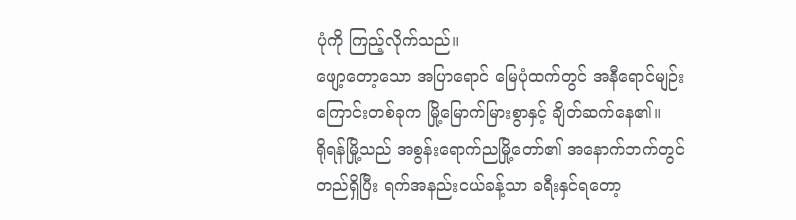ပုံကို ကြည့်လိုက်သည်။
ဖျော့တော့သော အပြာရောင် မြေပုံထက်တွင် အနီရောင်မျဉ်းကြောင်းတစ်ခုက မြို့မြောက်မြားစွာနှင့် ချိတ်ဆက်နေ၏။
ရိုရန်မြို့သည် အစွန်းရောက်ညမြို့တော်၏ အနောက်ဘက်တွင် တည်ရှိပြီး ရက်အနည်းငယ်ခန့်သာ ခရီးနှင်ရတော့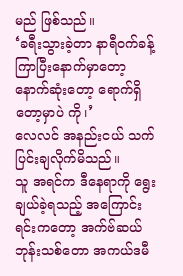မည် ဖြစ်သည်။
‘ခရီးသွားခဲ့တာ နာရီဝက်ခန့် ကြာပြီးနောက်မှာတော့ နောက်ဆုံးတော့ ရောက်ရှိတော့မှာပဲ ကို၊’
လေလင် အနည်းငယ် သက်ပြင်းချလိုက်မိသည်။
သူ အရင်က ဒီနေရာကို ရွေးချယ်ခဲ့ရသည့် အကြောင်းရင်းကတော့ အက်ဗ်ဆယ် ဘုန်းသစ်တော အကယ်ဒမီ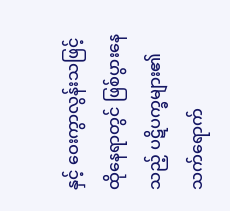နှင့် ဝေးကွာလွန်းသဖြင့် ထိုနေရာတွင် ဖြစ်ပွားနေသည့် ပဋိပက္ခများ၏ သက်ရောက်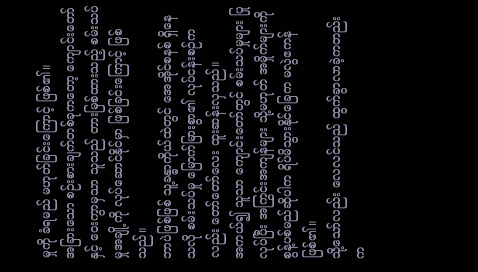မှုကို ခံရမည် မဟုတ်ခြင်းကြောင့် ဖြစ်၏။
အခြားသော စဉ်းစားချက်တစ်ခုကတော့ ကျောင်းတော်နှင့် ဝေးကွာမှသာ သူသည် တားမြစ်ထားသည့် စမ်းသပ်မှုအချို့ကို လုပ်ဆောင်နိုင်မှာ ဖြစ်ခြင်းကြောင့် ဖြစ်သည်။
ဘာပဲဖြစ်ဖြစ် သူ့ခန္ဓာကိုယ်ထဲတွင် အေအိုင်စနစ် ရှိနေသလို စမ်းသပ်မှု မြောက်မြားစွာ၏ လုပ်ငန်းစဉ်ကလည်း တော်တော်လေး ထူးဆန်းလှသည်။
အကယ်၍ သူသာ ကျောင်းတော်တွင် စမ်းသပ်မှုများ ပြုလုပ်ပြီး အကြွင်းအကျန်များ သို့မဟုတ် အမှိုက်များကို စွန့်ပစ်မည်ဆိုပါက ရိပ်မိသွားနိုင်ခြေက မလွဲဧကန် ဖြစ်၏။
သို့သော်လည်း လေလင်သည် ထွက်ခွာလာခဲ့ကတည်းက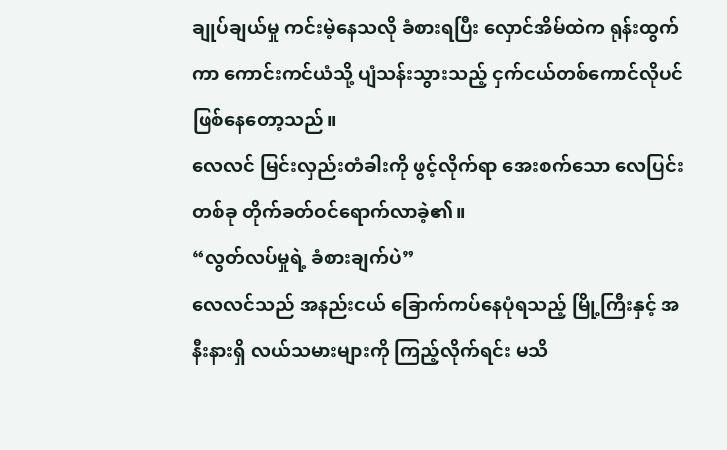ချုပ်ချယ်မှု ကင်းမဲ့နေသလို ခံစားရပြီး လှောင်အိမ်ထဲက ရုန်းထွက်ကာ ကောင်းကင်ယံသို့ ပျံသန်းသွားသည့် ငှက်ငယ်တစ်ကောင်လိုပင် ဖြစ်နေတော့သည်။
လေလင် မြင်းလှည်းတံခါးကို ဖွင့်လိုက်ရာ အေးစက်သော လေပြင်းတစ်ခု တိုက်ခတ်ဝင်ရောက်လာခဲ့၏။
“လွတ်လပ်မှုရဲ့ ခံစားချက်ပဲ”
လေလင်သည် အနည်းငယ် ခြောက်ကပ်နေပုံရသည့် မြို့ကြီးနှင့် အနီးနားရှိ လယ်သမားများကို ကြည့်လိုက်ရင်း မသိ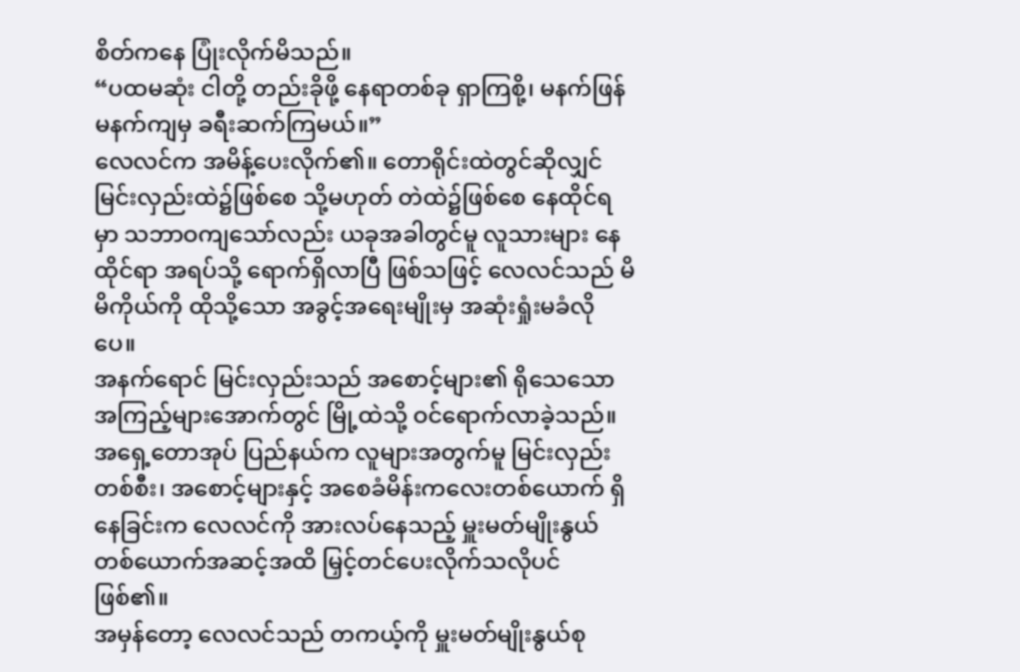စိတ်ကနေ ပြုံးလိုက်မိသည်။
“ပထမဆုံး ငါတို့ တည်းခိုဖို့ နေရာတစ်ခု ရှာကြစို့၊ မနက်ဖြန်မနက်ကျမှ ခရီးဆက်ကြမယ်။”
လေလင်က အမိန့်ပေးလိုက်၏။ တောရိုင်းထဲတွင်ဆိုလျှင် မြင်းလှည်းထဲ၌ဖြစ်စေ သို့မဟုတ် တဲထဲ၌ဖြစ်စေ နေထိုင်ရမှာ သဘာဝကျသော်လည်း ယခုအခါတွင်မူ လူသားများ နေထိုင်ရာ အရပ်သို့ ရောက်ရှိလာပြီ ဖြစ်သဖြင့် လေလင်သည် မိမိကိုယ်ကို ထိုသို့သော အခွင့်အရေးမျိုးမှ အဆုံးရှုံးမခံလိုပေ။
အနက်ရောင် မြင်းလှည်းသည် အစောင့်များ၏ ရိုသေသော အကြည့်များအောက်တွင် မြို့ထဲသို့ ဝင်ရောက်လာခဲ့သည်။
အရှေ့တောအုပ် ပြည်နယ်က လူများအတွက်မူ မြင်းလှည်းတစ်စီး၊ အစောင့်များနှင့် အစေခံမိန်းကလေးတစ်ယောက် ရှိနေခြင်းက လေလင်ကို အားလပ်နေသည့် မှူးမတ်မျိုးနွယ်တစ်ယောက်အဆင့်အထိ မြှင့်တင်ပေးလိုက်သလိုပင် ဖြစ်၏။
အမှန်တော့ လေလင်သည် တကယ့်ကို မှူးမတ်မျိုးနွယ်စု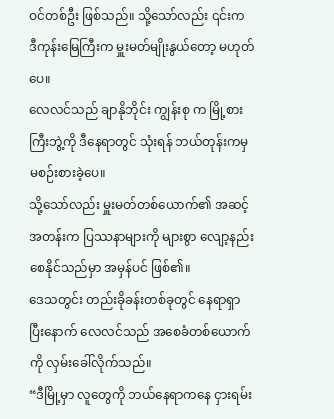ဝင်တစ်ဦး ဖြစ်သည်။ သို့သော်လည်း ၎င်းက ဒီကုန်းမြေကြီးက မှူးမတ်မျိုးနွယ်တော့ မဟုတ်ပေ။
လေလင်သည် ချာနိုဘိုင်း ကျွန်းစု က မြို့စားကြီးဘွဲ့ကို ဒီနေရာတွင် သုံးရန် ဘယ်တုန်းကမှ မစဉ်းစားခဲ့ပေ။
သို့သော်လည်း မှူးမတ်တစ်ယောက်၏ အဆင့်အတန်းက ပြဿနာများကို များစွာ လျော့နည်းစေနိုင်သည်မှာ အမှန်ပင် ဖြစ်၏။
ဒေသတွင်း တည်းခိုခန်းတစ်ခုတွင် နေရာရှာပြီးနောက် လေလင်သည် အစေခံတစ်ယောက်ကို လှမ်းခေါ်လိုက်သည်။
“ဒီမြို့မှာ လူတွေကို ဘယ်နေရာကနေ ငှားရမ်း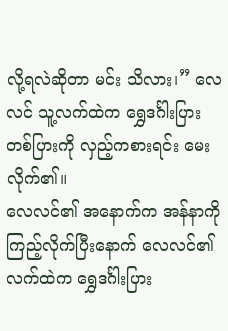လို့ရလဲဆိုတာ မင်း သိလား၊” လေလင် သူ့လက်ထဲက ရွှေဒင်္ဂါးပြားတစ်ပြားကို လှည့်ကစားရင်း မေးလိုက်၏။
လေလင်၏ အနောက်က အန်နာကို ကြည့်လိုက်ပြီးနောက် လေလင်၏ လက်ထဲက ရွှေဒင်္ဂါးပြား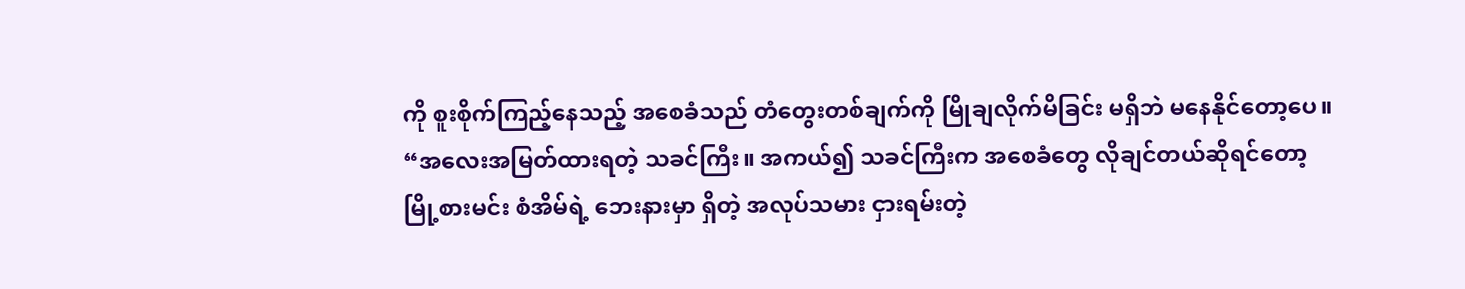ကို စူးစိုက်ကြည့်နေသည့် အစေခံသည် တံတွေးတစ်ချက်ကို မြိုချလိုက်မိခြင်း မရှိဘဲ မနေနိုင်တော့ပေ။
“အလေးအမြတ်ထားရတဲ့ သခင်ကြီး။ အကယ်၍ သခင်ကြီးက အစေခံတွေ လိုချင်တယ်ဆိုရင်တော့ မြို့စားမင်း စံအိမ်ရဲ့ ဘေးနားမှာ ရှိတဲ့ အလုပ်သမား ငှားရမ်းတဲ့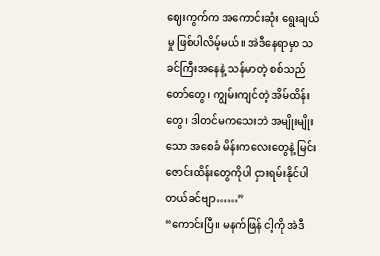ဈေးကွက်က အကောင်းဆုံး ရွေးချယ်မှု ဖြစ်ပါလိမ့်မယ်။ အဲဒီနေရာမှာ သခင်ကြီးအနေနဲ့ သန်မာတဲ့ စစ်သည်တော်တွေ၊ ကျွမ်းကျင်တဲ့ အိမ်ထိန်းတွေ၊ ဒါတင်မကသေးဘဲ အမျိုးမျိုးသော အစေခံ မိန်းကလေးတွေနဲ့ မြင်းဇောင်းထိန်းတွေကိုပါ ငှားရမ်းနိုင်ပါတယ်ခင်ဗျာ……”
“ကောင်းပြီ။ မနက်ဖြန် ငါ့ကို အဲဒီ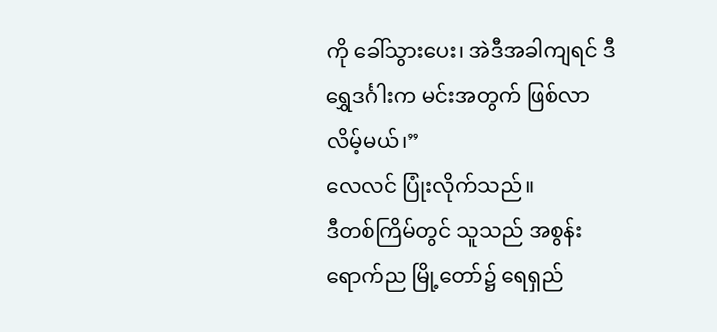ကို ခေါ်သွားပေး၊ အဲဒီအခါကျရင် ဒီရွှေဒင်္ဂါးက မင်းအတွက် ဖြစ်လာလိမ့်မယ်၊”
လေလင် ပြုံးလိုက်သည်။
ဒီတစ်ကြိမ်တွင် သူသည် အစွန်းရောက်ည မြို့တော်၌ ရေရှည်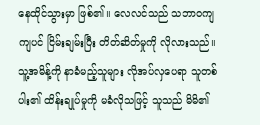နေထိုင်သွားမှာ ဖြစ်၏။ လေလင်သည် သဘာဝကျကျပင် ငြိမ်းချမ်းပြီး တိတ်ဆိတ်မှုကို လိုလားသည်။
သူ့အမိန့်ကို နာခံမည့်သူများ လိုအပ်လှပေရာ သူတစ်ပါး၏ ထိန်းချုပ်မှုကို မခံလိုသဖြင့် သူသည် မိမိ၏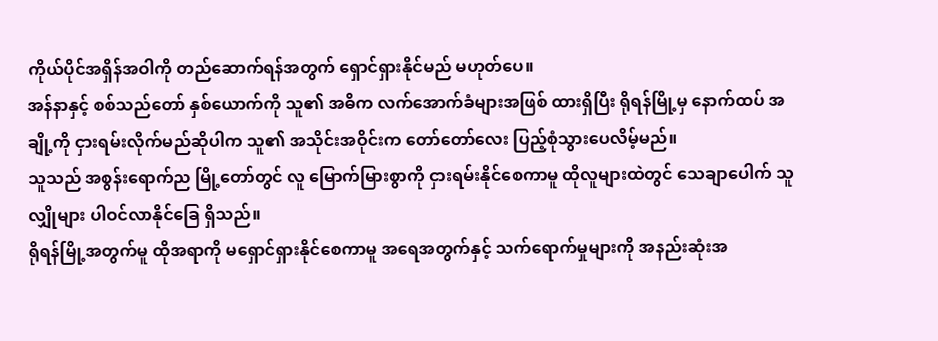ကိုယ်ပိုင်အရှိန်အဝါကို တည်ဆောက်ရန်အတွက် ရှောင်ရှားနိုင်မည် မဟုတ်ပေ။
အန်နာနှင့် စစ်သည်တော် နှစ်ယောက်ကို သူ၏ အဓိက လက်အောက်ခံများအဖြစ် ထားရှိပြီး ရိုရန်မြို့မှ နောက်ထပ် အချို့ကို ငှားရမ်းလိုက်မည်ဆိုပါက သူ၏ အသိုင်းအဝိုင်းက တော်တော်လေး ပြည့်စုံသွားပေလိမ့်မည်။
သူသည် အစွန်းရောက်ည မြို့တော်တွင် လူ မြောက်မြားစွာကို ငှားရမ်းနိုင်စေကာမူ ထိုလူများထဲတွင် သေချာပေါက် သူလျှိုများ ပါဝင်လာနိုင်ခြေ ရှိသည်။
ရိုရန်မြို့အတွက်မူ ထိုအရာကို မရှောင်ရှားနိုင်စေကာမူ အရေအတွက်နှင့် သက်ရောက်မှုများကို အနည်းဆုံးအ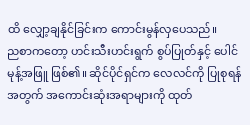ထိ လျှော့ချနိုင်ခြင်းက ကောင်းမွန်လှပေသည်။
ညစာကတော့ ဟင်းသီးဟင်းရွက် စွပ်ပြုတ်နှင့် ပေါင်မုန့်အဖြူ ဖြစ်၏။ ဆိုင်ပိုင်ရှင်က လေလင်ကို ပြုစုရန်အတွက် အကောင်းဆုံးအရာများကို ထုတ်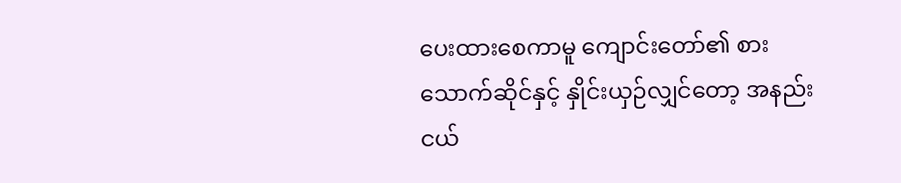ပေးထားစေကာမူ ကျောင်းတော်၏ စားသောက်ဆိုင်နှင့် နှိုင်းယှဉ်လျှင်တော့ အနည်းငယ်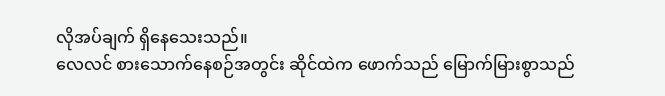လိုအပ်ချက် ရှိနေသေးသည်။
လေလင် စားသောက်နေစဉ်အတွင်း ဆိုင်ထဲက ဖောက်သည် မြောက်မြားစွာသည်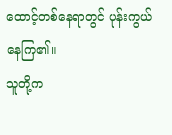ထောင့်တစ်နေရာတွင် ပုန်းကွယ်နေကြ၏။
သူတို့က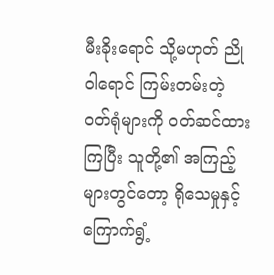မီးခိုးရောင် သို့မဟုတ် ညိုဝါရောင် ကြမ်းတမ်းတဲ့ ဝတ်ရုံများကို ဝတ်ဆင်ထားကြပြီး သူတို့၏ အကြည့်များတွင်တော့ ရိုသေမှုနှင့် ကြောက်ရွံ့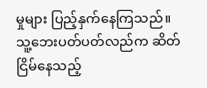မှုများ ပြည့်နှက်နေကြသည်။
သူ့ဘေးပတ်ပတ်လည်က ဆိတ်ငြိမ်နေသည့်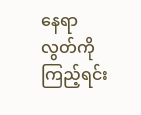နေရာလွတ်ကို ကြည့်ရင်း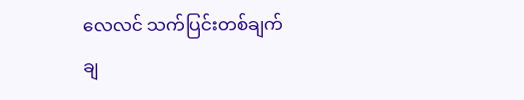လေလင် သက်ပြင်းတစ်ချက် ချ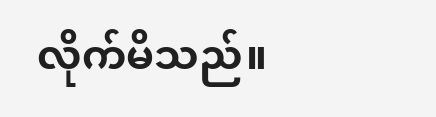လိုက်မိသည်။